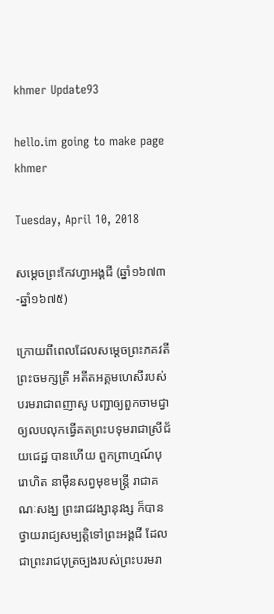khmer Update93

hello.im going to make page khmer

Tuesday, April 10, 2018

សម្ដេចព្រះកែវហ្វាអង្គជី (ឆ្នាំ១៦៧៣-ឆ្នាំ១៦៧៥)

ក្រោយពីពេលដែលសម្ដេចព្រះភគវតីព្រះចមក្សត្រី អតីតអគ្គមហេសីរបស់បរមរាជាពញាសូ បញ្ជាឲ្យពួកចាមជ្វា ឲ្យលបលុកធ្វើគតព្រះបទុមរាជាស្រីជ័យជេដ្ឋ បានហើយ ពួកព្រាហ្មណ៍បុរោហិត នាម៉ឺនសព្វមុខមន្ត្រី រាជាគណៈសង្ឃ ព្រះរាជវង្សានុវង្ស ក៏បានថ្វាយរាជ្យសម្បត្តិទៅព្រះអង្គជី ដែលជាព្រះរាជបុត្រច្បងរបស់ព្រះបរមរា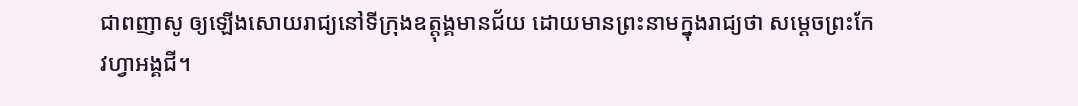ជាពញាសូ ឲ្យឡើងសោយរាជ្យនៅទីក្រុងឧត្តុង្គមានជ័យ ដោយមានព្រះនាមក្នុងរាជ្យថា សម្ដេចព្រះកែវហ្វាអង្គជី។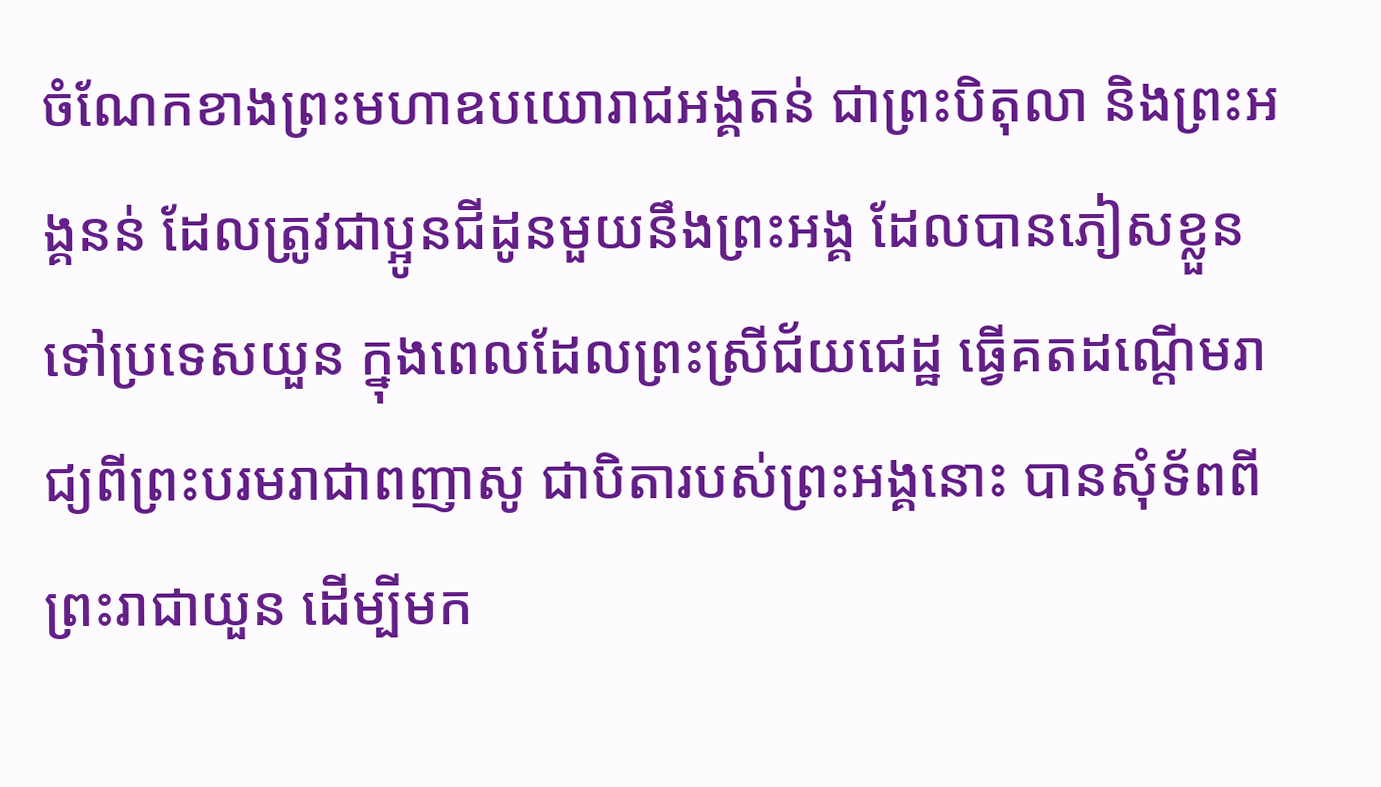ចំណែកខាងព្រះមហាឧបយោរាជអង្គតន់ ជាព្រះបិតុលា និងព្រះអង្គនន់ ដែលត្រូវជាប្អូនជីដូនមួយនឹងព្រះអង្គ ដែលបានភៀសខ្លួនទៅប្រទេសយួន ក្នុងពេលដែលព្រះស្រីជ័យជេដ្ឋ ធ្វើគតដណ្ដើមរាជ្យពីព្រះបរមរាជាពញាសូ ជាបិតារបស់ព្រះអង្គនោះ បានសុំទ័ពពីព្រះរាជាយួន ដើម្បីមក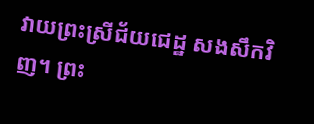វាយព្រះស្រីជ័យជេដ្ឋ សងសឹកវិញ។ ព្រះ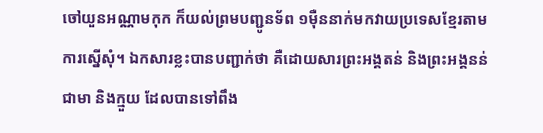ចៅយួនអណ្ណាមកុក ក៏យល់ព្រមបញ្ជូនទ័ព ១ម៉ឺននាក់មកវាយប្រទេសខ្មែរតាមការស្នើសុំ។ ឯកសារខ្លះបានបញ្ជាក់ថា គឺដោយសារព្រះអង្គតន់ និងព្រះអង្គនន់ ជាមា និងក្មួយ ដែលបានទៅពឹង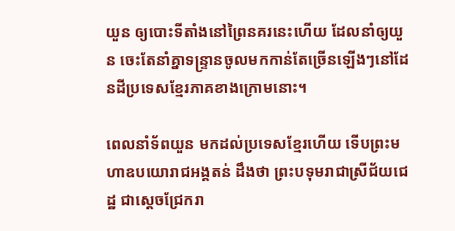យួន ឲ្យបោះទីតាំងនៅព្រៃនគរនេះហើយ ដែលនាំឲ្យយួន ចេះតែនាំគ្នាទន្ទ្រានចូលមកកាន់តែច្រើនឡើងៗនៅដែនដីប្រទេសខ្មែរភាគខាងក្រោមនោះ។

ពេលនាំទ័ពយួន មកដល់ប្រទេសខ្មែរហើយ ទើបព្រះមហាឧបយោរាជអង្គតន់ ដឹងថា ព្រះបទុមរាជាស្រីជ័យជេដ្ឋ ជាស្ដេចជ្រែករា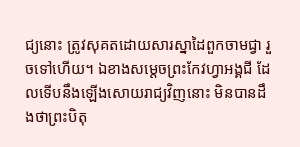ជ្យនោះ ត្រូវសុគតដោយសារស្នាដៃពួកចាមជ្វា រួចទៅហើយ។ ឯខាងសម្ដេចព្រះកែវហ្វាអង្គជី ដែលទើបនឹងឡើងសោយរាជ្យវិញនោះ មិនបានដឹងថាព្រះបិតុ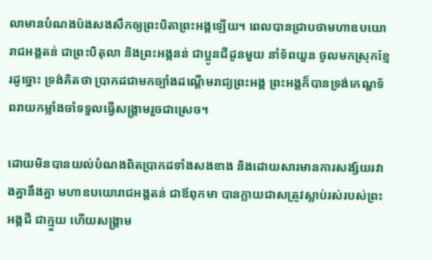លាមានបំណងប៉ងសងសឹកឲ្យព្រះបិតាព្រះអង្គឡើយ។ ពេលបានជ្រាបថាមហាឧបយោរាជអង្គតន់ ជាព្រះបិតុលា និងព្រះអង្គនន់ ជាប្អូនជីដូនមួយ នាំទ័ពយួន ចូលមកស្រុកខ្មែរដូច្នោះ ទ្រង់គិតថា ប្រាកដជាមកច្បាំងដណ្ដើមរាជ្យព្រះអង្គ ព្រះអង្គក៏បានទ្រង់កេណ្ឌទ័ពរាយកម្លាំងចាំទទួលធ្វើសង្គ្រាមរួចជាស្រេច។

ដោយមិនបានយល់បំណងពិតប្រាកដទាំងសងខាង និងដោយសារមានការសង្ស័យរវាងគ្នានឹងគ្នា មហាឧបយោរាជអង្គតន់ ជាឪពុកមា បានក្លាយជាសត្រូវស្លាប់រស់របស់ព្រះអង្គជី ជាក្មួយ ហើយសង្គ្រាម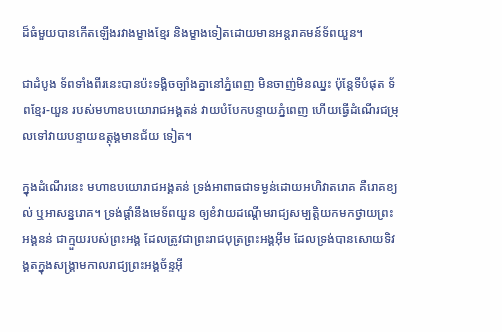ដ៏ធំមួយបានកើតឡើងរវាងម្ខាងខ្មែរ និងម្ខាងទៀតដោយមានអន្តរាគមន៍ទ័ពយួន។

ជាដំបូង ទ័ពទាំងពីរនេះបានប៉ះទង្គិចច្បាំងគ្នានៅភ្នំពេញ មិនចាញ់មិនឈ្នះ ប៉ុន្តែទីបំផុត ទ័ពខ្មែរ-យួន របស់មហាឧបយោរាជអង្គតន់ វាយបំបែកបន្ទាយភ្នំពេញ ហើយធ្វើដំណើរជម្រុលទៅវាយបន្ទាយឧត្តុង្គមានជ័យ ទៀត។

ក្នុងដំណើរនេះ មហាឧបយោរាជអង្គតន់ ទ្រង់អាពាធជាទម្ងន់ដោយអហិវាតរោគ គឺរោគខ្យល់ ឬអាសន្នរោគ។ ទ្រង់ផ្ដាំនឹងមេទ័ពយួន ឲ្យខំវាយដណ្ដើមរាជ្យសម្បត្តិយកមកថ្វាយព្រះអង្គនន់ ជាក្មួយរបស់ព្រះអង្គ ដែលត្រូវជាព្រះរាជបុត្រព្រះអង្គអ៊ឹម ដែលទ្រង់បានសោយទិវង្គតក្នុងសង្គ្រាមកាលរាជ្យព្រះអង្គច័ន្ទអ៊ី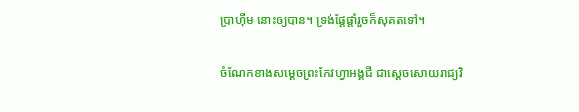ប្រាហ៊ីម នោះឲ្យបាន។ ទ្រង់ផ្ដែផ្ដាំរួចក៏សុគតទៅ។

ចំណែកខាងសម្ដេចព្រះកែវហ្វាអង្គជី ជាស្ដេចសោយរាជ្យវិ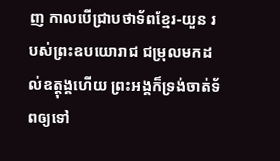ញ កាលបើជ្រាបថាទ័ពខ្មែរ-យួន របស់ព្រះឧបយោរាជ ជម្រុលមកដល់ឧត្តុង្គហើយ ព្រះអង្គក៏ទ្រង់ចាត់ទ័ពឲ្យទៅ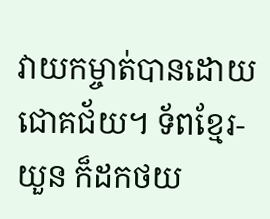វាយកម្ចាត់បានដោយជោគជ័យ។ ទ័ពខ្មែរ-យួន ក៏ដកថយ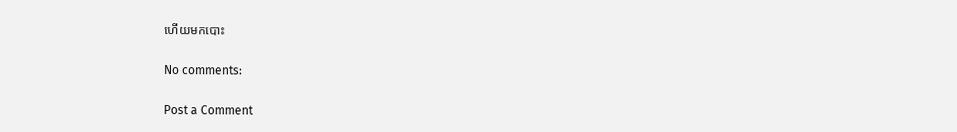ហើយមកបោះ

No comments:

Post a Comment